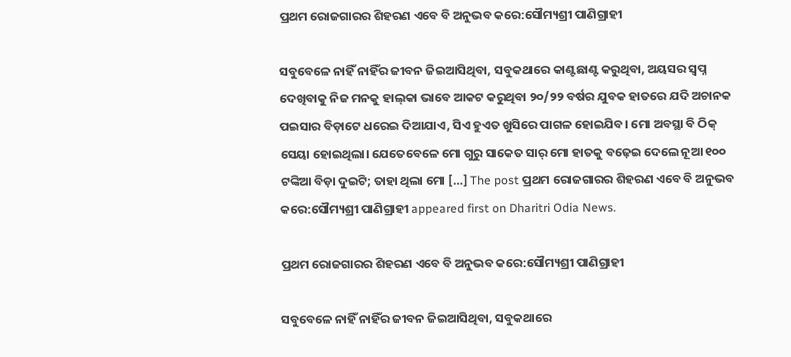ପ୍ରଥମ ରୋଜଗାରର ଶିହରଣ ଏବେ ବି ଅନୁଭବ କରେ:ସୌମ୍ୟଶ୍ରୀ ପାଣିଗ୍ରାହୀ

ସବୁବେଳେ ନାହିଁ ନାହିଁର ଜୀବନ ଜିଇଆସିଥିବା, ସବୁକଥାରେ କାଣ୍ଟଛାଣ୍ଟ କରୁଥିବା, ଅୟସର ସ୍ବପ୍ନ ଦେଖିବାକୁ ନିଜ ମନକୁ ହାଲ୍‌କା ଭାବେ ଆକଟ କରୁଥିବା ୨୦/୨୨ ବର୍ଷର ଯୁବକ ହାତରେ ଯଦି ଅଚାନକ ପଇସାର ବିଡ଼ାଟେ ଧରେଇ ଦିଆଯାଏ, ସିଏ ହୁଏତ ଖୁସିରେ ପାଗଳ ହୋଇଯିବ। ମୋ ଅବସ୍ଥା ବି ଠିକ୍‌ ସେୟା ହୋଇଥିଲା। ଯେତେବେଳେ ମୋ ଗୁରୁ ସାକେତ ସାର୍‌ ମୋ ହାତକୁ ବଢ଼େଇ ଦେଲେ ନୂଆ ୧୦୦ ଟଙ୍କିଆ ବିଡ଼ା ଦୁଇଟି; ତାହା ଥିଲା ମୋ […] The post ପ୍ରଥମ ରୋଜଗାରର ଶିହରଣ ଏବେ ବି ଅନୁଭବ କରେ:ସୌମ୍ୟଶ୍ରୀ ପାଣିଗ୍ରାହୀ appeared first on Dharitri Odia News.

ପ୍ରଥମ ରୋଜଗାରର ଶିହରଣ ଏବେ ବି ଅନୁଭବ କରେ:ସୌମ୍ୟଶ୍ରୀ ପାଣିଗ୍ରାହୀ

ସବୁବେଳେ ନାହିଁ ନାହିଁର ଜୀବନ ଜିଇଆସିଥିବା, ସବୁକଥାରେ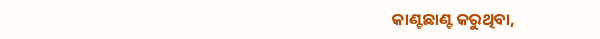କାଣ୍ଟଛାଣ୍ଟ କରୁଥିବା,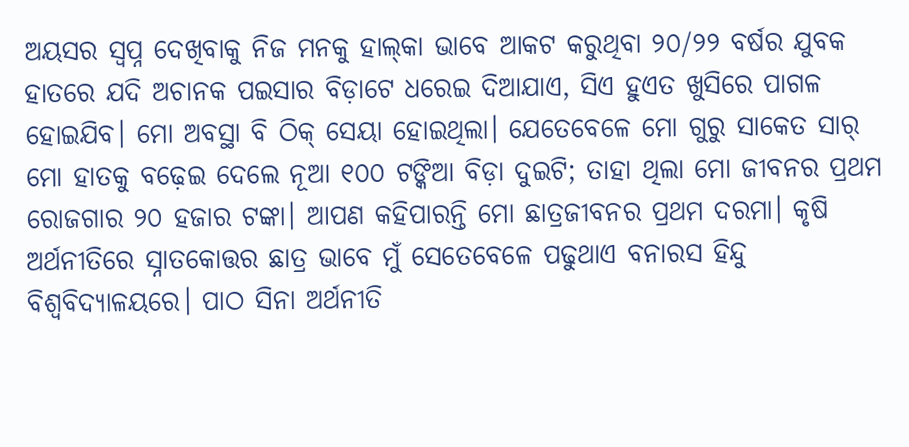ଅୟସର ସ୍ବପ୍ନ ଦେଖିବାକୁ ନିଜ ମନକୁ ହାଲ୍‌କା ଭାବେ ଆକଟ କରୁଥିବା ୨୦/୨୨ ବର୍ଷର ଯୁବକ ହାତରେ ଯଦି ଅଚାନକ ପଇସାର ବିଡ଼ାଟେ ଧରେଇ ଦିଆଯାଏ, ସିଏ ହୁଏତ ଖୁସିରେ ପାଗଳ ହୋଇଯିବ। ମୋ ଅବସ୍ଥା ବି ଠିକ୍‌ ସେୟା ହୋଇଥିଲା। ଯେତେବେଳେ ମୋ ଗୁରୁ ସାକେତ ସାର୍‌ ମୋ ହାତକୁ ବଢ଼େଇ ଦେଲେ ନୂଆ ୧୦୦ ଟଙ୍କିଆ ବିଡ଼ା ଦୁଇଟି; ତାହା ଥିଲା ମୋ ଜୀବନର ପ୍ରଥମ ରୋଜଗାର ୨୦ ହଜାର ଟଙ୍କା। ଆପଣ କହିପାରନ୍ତି ମୋ ଛାତ୍ରଜୀବନର ପ୍ରଥମ ଦରମା। କୃଷି ଅର୍ଥନୀତିରେ ସ୍ନାତକୋତ୍ତର ଛାତ୍ର ଭାବେ ମୁଁ ସେତେବେଳେ ପଢୁଥାଏ ବନାରସ ହିନ୍ଦୁ ବିଶ୍ୱବିଦ୍ୟାଳୟରେ। ପାଠ ସିନା ଅର୍ଥନୀତି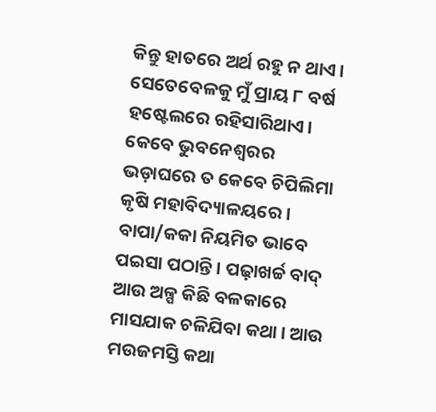କିନ୍ତୁ ହାତରେ ଅର୍ଥ ରହୁ ନ ଥାଏ। ସେତେବେଳକୁ ମୁଁ ପ୍ରାୟ ୮ ବର୍ଷ ହଷ୍ଟେଲରେ ରହିସାରିଥାଏ। କେବେ ଭୁବନେଶ୍ୱରର ଭଡ଼ାଘରେ ତ କେବେ ଚିପିଲିମା କୃଷି ମହାବିଦ୍ୟାଳୟରେ। ବାପା/କକା ନିୟମିତ ଭାବେ ପଇସା ପଠାନ୍ତି। ପଢ଼ାଖର୍ଚ୍ଚ ବାଦ୍‌ ଆଉ ଅଳ୍ପ କିଛି ବଳକାରେ ମାସଯାକ ଚଳିଯିବା କଥା। ଆଉ ମଉଜମସ୍ତି କଥା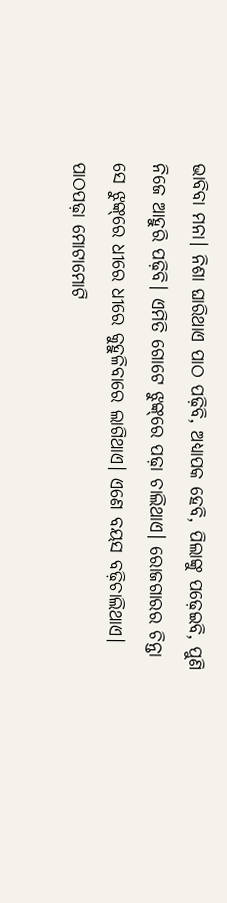ଭାବିବା ମନା। ନିଶା ଘାରିଥାଏ ପାଠ ପଢ଼ିବି, ଅଧ୍ୟାପକ ହେବି, ପିଲାଙ୍କୁ ପଢ଼େଇବି, ପୁଣି ନିଜେ ଆହୁରି ପଢ଼ିବି। ଏମିତି ଗୋଟେ ଝୁଙ୍କ୍‌ରେ ପଢ଼ା ଚାଲିଥାଏ। ରୋଜଗାରର ଚିନ୍ତା ସେ ଝୁଙ୍କ୍‌ରେ ଧୀରେ ଧୀରେ କୁହୁଳିବାରେ ଲାଗିଥାଏ। ଏଣେ ବୟସ ବଢ଼ିଚାଲିଥାଏ। ପାଠପଢ଼ା ମୋଟାମୋଟି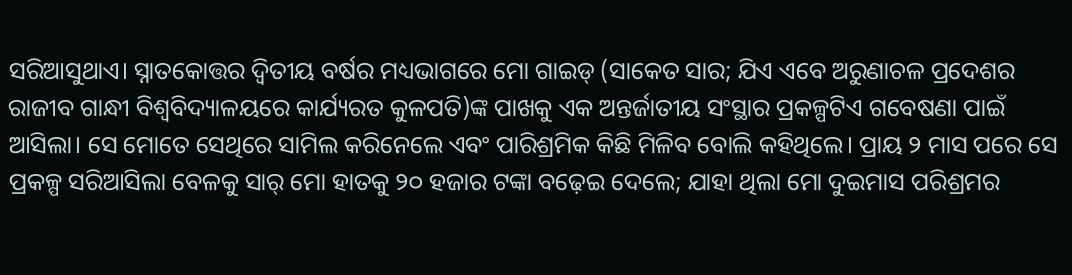ସରିଆସୁଥାଏ। ସ୍ନାତକୋତ୍ତର ଦ୍ୱିତୀୟ ବର୍ଷର ମଧ୍ୟଭାଗରେ ମୋ ଗାଇଡ୍‌ (ସାକେତ ସାର; ଯିଏ ଏବେ ଅରୁଣାଚଳ ପ୍ରଦେଶର ରାଜୀବ ଗାନ୍ଧୀ ବିଶ୍ୱବିଦ୍ୟାଳୟରେ କାର୍ଯ୍ୟରତ କୁଳପତି)ଙ୍କ ପାଖକୁ ଏକ ଅନ୍ତର୍ଜାତୀୟ ସଂସ୍ଥାର ପ୍ରକଳ୍ପଟିଏ ଗବେଷଣା ପାଇଁ ଆସିଲା। ସେ ମୋତେ ସେଥିରେ ସାମିଲ କରିନେଲେ ଏବଂ ପାରିଶ୍ରମିକ କିଛି ମିଳିବ ବୋଲି କହିଥିଲେ। ପ୍ରାୟ ୨ ମାସ ପରେ ସେ ପ୍ରକଳ୍ପ ସରିଆସିଲା ବେଳକୁ ସାର୍‌ ମୋ ହାତକୁ ୨୦ ହଜାର ଟଙ୍କା ବଢ଼େଇ ଦେଲେ; ଯାହା ଥିଲା ମୋ ଦୁଇମାସ ପରିଶ୍ରମର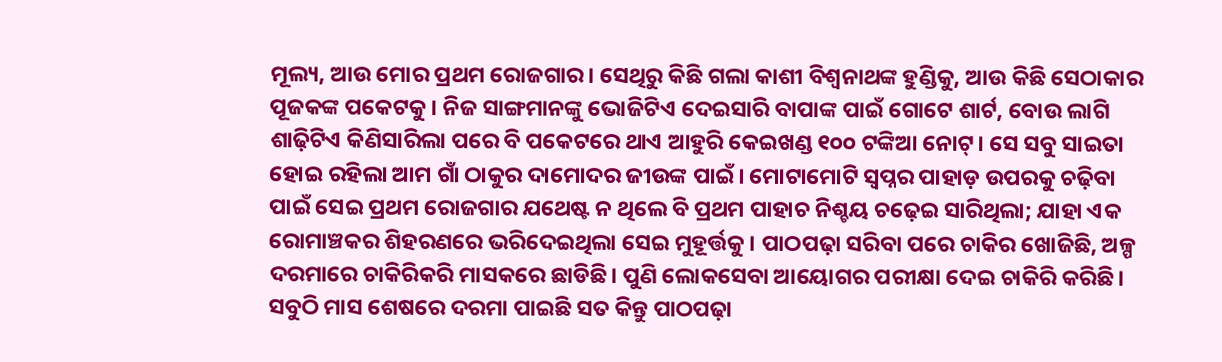ମୂଲ୍ୟ, ଆଉ ମୋର ପ୍ରଥମ ରୋଜଗାର। ସେଥିରୁ କିଛି ଗଲା କାଶୀ ବିଶ୍ୱନାଥଙ୍କ ହୁଣ୍ଡିକୁ, ଆଉ କିଛି ସେଠାକାର ପୂଜକଙ୍କ ପକେଟକୁ। ନିଜ ସାଙ୍ଗମାନଙ୍କୁ ଭୋଜିଟିଏ ଦେଇସାରି ବାପାଙ୍କ ପାଇଁ ଗୋଟେ ଶାର୍ଟ, ବୋଉ ଲାଗି ଶାଢ଼ିଟିଏ କିଣିସାରିଲା ପରେ ବି ପକେଟରେ ଥାଏ ଆହୁରି କେଇଖଣ୍ଡ ୧୦୦ ଟଙ୍କିଆ ନୋଟ୍‌। ସେ ସବୁ ସାଇତା ହୋଇ ରହିଲା ଆମ ଗାଁ ଠାକୁର ଦାମୋଦର ଜୀଉଙ୍କ ପାଇଁ। ମୋଟାମୋଟି ସ୍ବପ୍ନର ପାହାଡ଼ ଉପରକୁ ଚଢ଼ିବା ପାଇଁ ସେଇ ପ୍ରଥମ ରୋଜଗାର ଯଥେଷ୍ଟ ନ ଥିଲେ ବି ପ୍ରଥମ ପାହାଚ ନିଶ୍ଚୟ ଚଢ଼େଇ ସାରିଥିଲା; ଯାହା ଏକ ରୋମାଞ୍ଚକର ଶିହରଣରେ ଭରିଦେଇଥିଲା ସେଇ ମୁହୂର୍ତ୍ତକୁ। ପାଠପଢ଼ା ସରିବା ପରେ ଚାକିର ଖୋଜିଛି, ଅଳ୍ପ ଦରମାରେ ଚାକିରିକରି ମାସକରେ ଛାଡିଛି। ପୁଣି ଲୋକସେବା ଆୟୋଗର ପରୀକ୍ଷା ଦେଇ ଚାକିରି କରିଛି। ସବୁଠି ମାସ ଶେଷରେ ଦରମା ପାଇଛି ସତ କିନ୍ତୁ ପାଠପଢ଼ା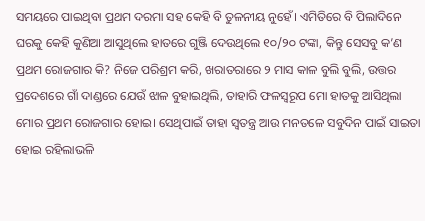ସମୟରେ ପାଇଥିବା ପ୍ରଥମ ଦରମା ସହ କେହି ବି ତୁଳନୀୟ ନୁହେଁ। ଏମିତିରେ ବି ପିଲାଦିନେ ଘରକୁ କେହି କୁଣିଆ ଆସୁଥିଲେ ହାତରେ ଗୁଞ୍ଜି ଦେଉଥିଲେ ୧୦/୨୦ ଟଙ୍କା, କିନ୍ତୁ ସେସବୁ କ’ଣ ପ୍ରଥମ ରୋଜଗାର କି? ନିଜେ ପରିଶ୍ରମ କରି, ଖରାତରାରେ ୨ ମାସ କାଳ ବୁଲି ବୁଲି, ଉତ୍ତର ପ୍ରଦେଶରେ ଗାଁ ଦାଣ୍ଡରେ ଯେଉଁ ଝାଳ ବୁହାଇଥିଲି, ତାହାରି ଫଳସ୍ବରୂପ ମୋ ହାତକୁ ଆସିଥିଲା ମୋର ପ୍ରଥମ ରୋଜଗାର ହୋଇ। ସେଥିପାଇଁ ତାହା ସ୍ବତନ୍ତ୍ର ଆଉ ମନତଳେ ସବୁଦିନ ପାଇଁ ସାଇତା ହୋଇ ରହିଲାଭଳି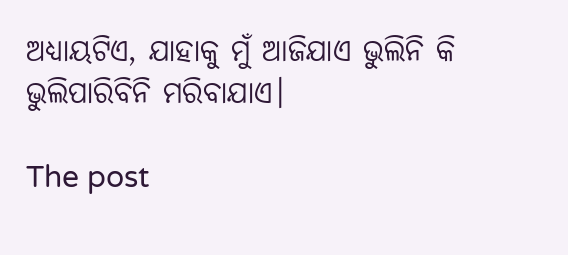ଅଧ୍ୟାୟଟିଏ, ଯାହାକୁ ମୁଁ ଆଜିଯାଏ ଭୁଲିନି କି ଭୁଲିପାରିବିନି ମରିବାଯାଏ।

The post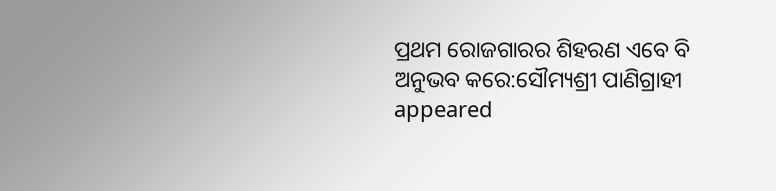ପ୍ରଥମ ରୋଜଗାରର ଶିହରଣ ଏବେ ବି ଅନୁଭବ କରେ:ସୌମ୍ୟଶ୍ରୀ ପାଣିଗ୍ରାହୀ appeared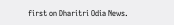first on Dharitri Odia News.